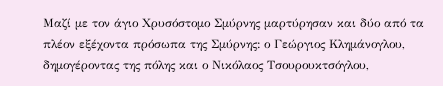Μαζί με τον άγιο Χρυσόστομο Σμύρνης μαρτύρησαν και δύο από τα πλέον εξέχοντα πρόσωπα της Σμύρνης: ο Γεώργιος Κλημάνογλου, δημογέροντας της πόλης και ο Νικόλαος Τσουρουκτσόγλου,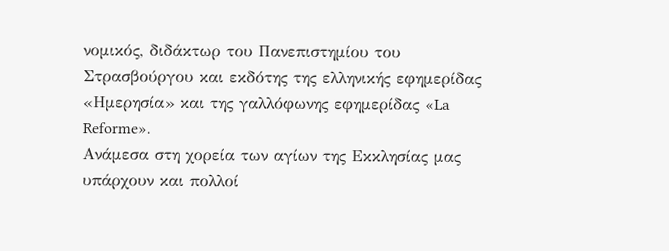νομικός, διδάκτωρ του Πανεπιστημίου του Στρασβούργου και εκδότης της ελληνικής εφημερίδας «Ημερησία» και της γαλλόφωνης εφημερίδας «La Reforme».
Ανάμεσα στη χορεία των αγίων της Εκκλησίας μας υπάρχουν και πολλοί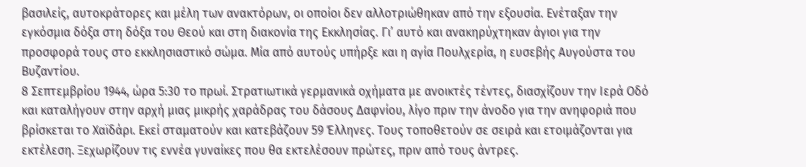βασιλείς, αυτοκράτορες και μέλη των ανακτόρων, οι οποίοι δεν αλλοτριώθηκαν από την εξουσία. Ενέταξαν την εγκόσμια δόξα στη δόξα του Θεού και στη διακονία της Εκκλησίας. Γι’ αυτό και ανακηρύχτηκαν άγιοι για την προσφορά τους στο εκκλησιαστικό σώμα. Μία από αυτούς υπήρξε και η αγία Πουλχερία, η ευσεβής Αυγούστα του Βυζαντίου.
8 Σεπτεμβρίου 1944, ώρα 5:30 το πρωί. Στρατιωτικά γερμανικά οχήματα με ανοικτές τέντες, διασχίζουν την Ιερά Οδό και καταλήγουν στην αρχή μιας μικρής χαράδρας του δάσους Δαφνίου, λίγο πριν την άνοδο για την ανηφοριά που βρίσκεται το Χαϊδάρι. Εκεί σταματούν και κατεβάζουν 59 Έλληνες. Τους τοποθετούν σε σειρά και ετοιμάζονται για εκτέλεση. Ξεχωρίζουν τις εννέα γυναίκες που θα εκτελέσουν πρώτες, πριν από τους άντρες.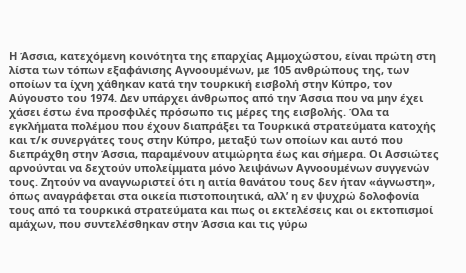Η Άσσια, κατεχόμενη κοινότητα της επαρχίας Αμμοχώστου, είναι πρώτη στη λίστα των τόπων εξαφάνισης Αγνοουμένων, με 105 ανθρώπους της, των οποίων τα ίχνη χάθηκαν κατά την τουρκική εισβολή στην Κύπρο, τον Αύγουστο του 1974. Δεν υπάρχει άνθρωπος από την Άσσια που να μην έχει χάσει έστω ένα προσφιλές πρόσωπο τις μέρες της εισβολής. Όλα τα εγκλήματα πολέμου που έχουν διαπράξει τα Τουρκικά στρατεύματα κατοχής και τ/κ συνεργάτες τους στην Κύπρο, μεταξύ των οποίων και αυτό που διεπράχθη στην Άσσια, παραμένουν ατιμώρητα έως και σήμερα. Οι Ασσιώτες αρνούνται να δεχτούν υπολείμματα μόνο λειψάνων Αγνοουμένων συγγενών τους. Ζητούν να αναγνωριστεί ότι η αιτία θανάτου τους δεν ήταν «άγνωστη», όπως αναγράφεται στα οικεία πιστοποιητικά, αλλ’ η εν ψυχρώ δολοφονία τους από τα τουρκικά στρατεύματα και πως οι εκτελέσεις και οι εκτοπισμοί αμάχων, που συντελέσθηκαν στην Άσσια και τις γύρω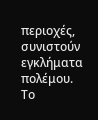περιοχές, συνιστούν εγκλήματα πολέμου.
Το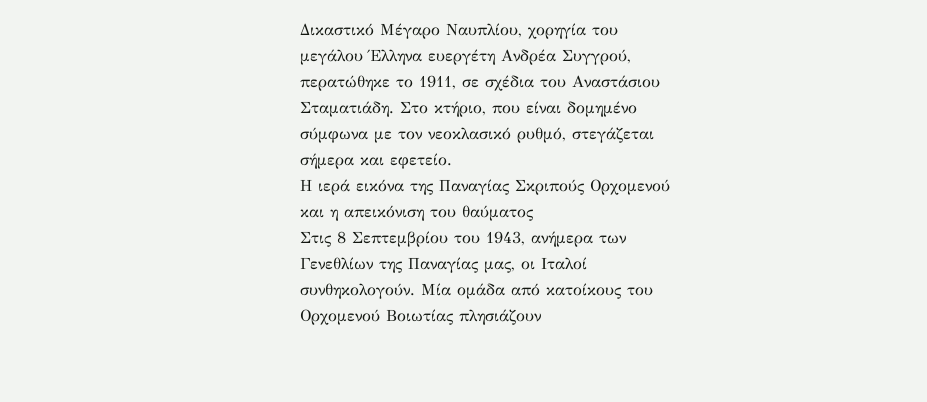Δικαστικό Μέγαρο Ναυπλίου, χορηγία του μεγάλου Έλληνα ευεργέτη Ανδρέα Συγγρού, περατώθηκε το 1911, σε σχέδια του Αναστάσιου Σταματιάδη. Στο κτήριο, που είναι δομημένο σύμφωνα με τον νεοκλασικό ρυθμό, στεγάζεται σήμερα και εφετείο.
Η ιερά εικόνα της Παναγίας Σκριπούς Ορχομενού και η απεικόνιση του θαύματος
Στις 8 Σεπτεμβρίου του 1943, ανήμερα των Γενεθλίων της Παναγίας μας, οι Ιταλοί συνθηκολογούν. Μία ομάδα από κατοίκους του Ορχομενού Βοιωτίας πλησιάζουν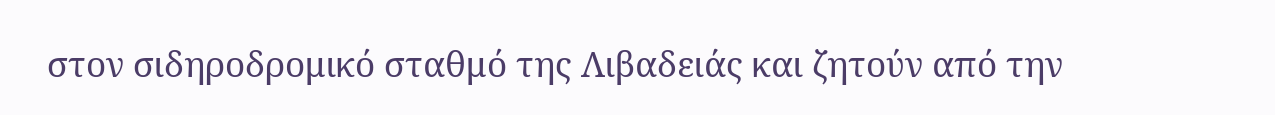στον σιδηροδρομικό σταθμό της Λιβαδειάς και ζητούν από την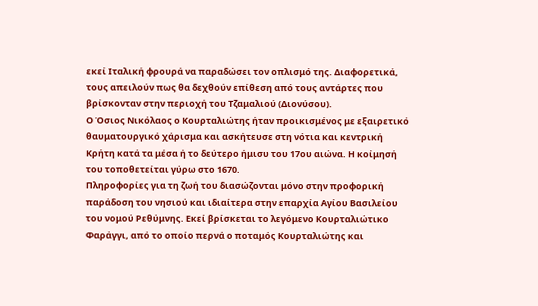εκεί Ιταλική φρουρά να παραδώσει τον οπλισμό της. Διαφορετικά, τους απειλούν πως θα δεχθούν επίθεση από τους αντάρτες που βρίσκονταν στην περιοχή του Τζαμαλιού (Διονύσου).
Ο Όσιος Νικόλαος ο Κουρταλιώτης ήταν προικισμένος με εξαιρετικό θαυματουργικό χάρισμα και ασκήτευσε στη νότια και κεντρική Κρήτη κατά τα μέσα ή το δεύτερο ήμισυ του 17ου αιώνα. Η κοίμησή του τοποθετείται γύρω στο 1670.
Πληροφορίες για τη ζωή του διασώζονται μόνο στην προφορική παράδοση του νησιού και ιδιαίτερα στην επαρχία Αγίου Βασιλείου του νομού Ρεθύμνης. Εκεί βρίσκεται το λεγόμενο Κουρταλιώτικο Φαράγγι, από το οποίο περνά ο ποταμός Κουρταλιώτης και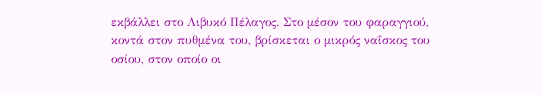εκβάλλει στο Λιβυκό Πέλαγος. Στο μέσον του φαραγγιού, κοντά στον πυθμένα του, βρίσκεται ο μικρός ναΐσκος του οσίου, στον οποίο οι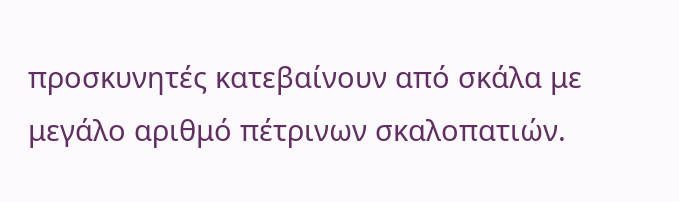προσκυνητές κατεβαίνουν από σκάλα με μεγάλο αριθμό πέτρινων σκαλοπατιών.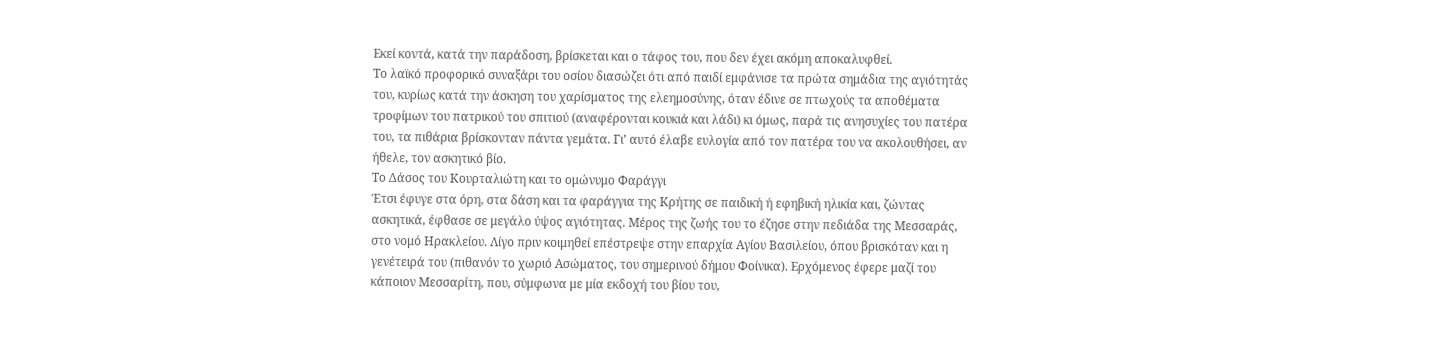Εκεί κοντά, κατά την παράδοση, βρίσκεται και ο τάφος του, που δεν έχει ακόμη αποκαλυφθεί.
Το λαϊκό προφορικό συναξάρι του οσίου διασώζει ότι από παιδί εμφάνισε τα πρώτα σημάδια της αγιότητάς του, κυρίως κατά την άσκηση του χαρίσματος της ελεημοσύνης, όταν έδινε σε πτωχούς τα αποθέματα τροφίμων του πατρικού του σπιτιού (αναφέρονται κουκιά και λάδι) κι όμως, παρά τις ανησυχίες του πατέρα του, τα πιθάρια βρίσκονταν πάντα γεμάτα. Γι’ αυτό έλαβε ευλογία από τον πατέρα του να ακολουθήσει, αν ήθελε, τον ασκητικό βίο.
Το Δάσος του Κουρταλιώτη και το ομώνυμο Φαράγγι
Έτσι έφυγε στα όρη, στα δάση και τα φαράγγια της Κρήτης σε παιδική ή εφηβική ηλικία και, ζώντας ασκητικά, έφθασε σε μεγάλο ύψος αγιότητας. Μέρος της ζωής του το έζησε στην πεδιάδα της Μεσσαράς, στο νομό Ηρακλείου. Λίγο πριν κοιμηθεί επέστρεψε στην επαρχία Αγίου Βασιλείου, όπου βρισκόταν και η γενέτειρά του (πιθανόν το χωριό Ασώματος, του σημερινού δήμου Φοίνικα). Ερχόμενος έφερε μαζί του κάποιον Μεσσαρίτη, που, σύμφωνα με μία εκδοχή του βίου του,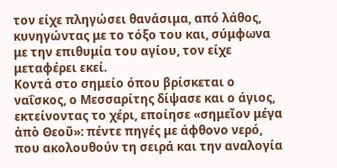τον είχε πληγώσει θανάσιμα, από λάθος, κυνηγώντας με το τόξο του και, σύμφωνα με την επιθυμία του αγίου, τον είχε μεταφέρει εκεί.
Κοντά στο σημείο όπου βρίσκεται ο ναΐσκος, ο Μεσσαρίτης δίψασε και ο άγιος, εκτείνοντας το χέρι, εποίησε «σημεῖον μέγα ἀπὸ Θεοῦ»: πέντε πηγές με άφθονο νερό, που ακολουθούν τη σειρά και την αναλογία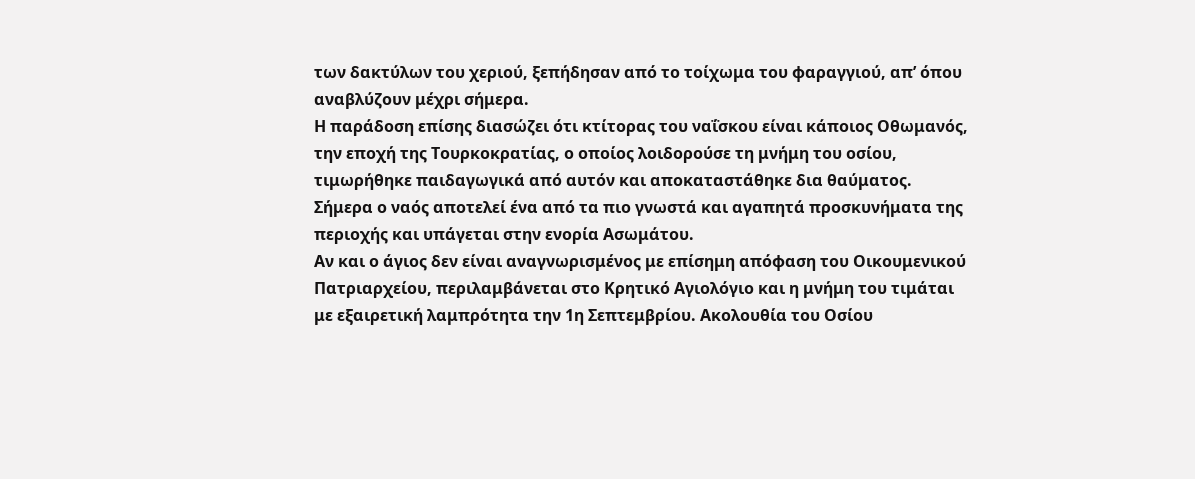των δακτύλων του χεριού, ξεπήδησαν από το τοίχωμα του φαραγγιού, απ’ όπου αναβλύζουν μέχρι σήμερα.
Η παράδοση επίσης διασώζει ότι κτίτορας του ναΐσκου είναι κάποιος Οθωμανός, την εποχή της Τουρκοκρατίας, ο οποίος λοιδορούσε τη μνήμη του οσίου, τιμωρήθηκε παιδαγωγικά από αυτόν και αποκαταστάθηκε δια θαύματος. Σήμερα ο ναός αποτελεί ένα από τα πιο γνωστά και αγαπητά προσκυνήματα της περιοχής και υπάγεται στην ενορία Ασωμάτου.
Αν και ο άγιος δεν είναι αναγνωρισμένος με επίσημη απόφαση του Οικουμενικού Πατριαρχείου, περιλαμβάνεται στο Κρητικό Αγιολόγιο και η μνήμη του τιμάται με εξαιρετική λαμπρότητα την 1η Σεπτεμβρίου. Ακολουθία του Οσίου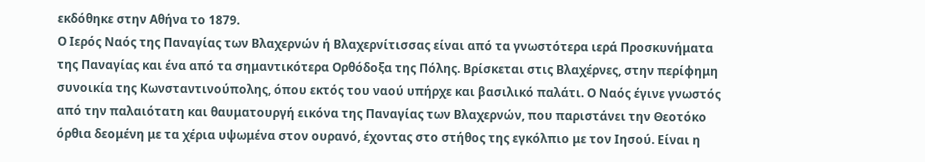εκδόθηκε στην Αθήνα το 1879.
Ο Ιερός Ναός της Παναγίας των Βλαχερνών ή Βλαχερνίτισσας είναι από τα γνωστότερα ιερά Προσκυνήματα της Παναγίας και ένα από τα σημαντικότερα Ορθόδοξα της Πόλης. Βρίσκεται στις Βλαχέρνες, στην περίφημη συνοικία της Κωνσταντινούπολης, όπου εκτός του ναού υπήρχε και βασιλικό παλάτι. Ο Ναός έγινε γνωστός από την παλαιότατη και θαυματουργή εικόνα της Παναγίας των Βλαχερνών, που παριστάνει την Θεοτόκο όρθια δεομένη με τα χέρια υψωμένα στον ουρανό, έχοντας στο στήθος της εγκόλπιο με τον Ιησού. Είναι η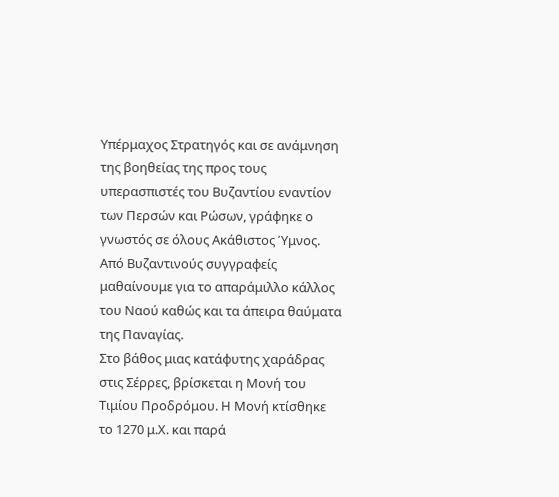Υπέρμαχος Στρατηγός και σε ανάμνηση της βοηθείας της προς τους υπερασπιστές του Βυζαντίου εναντίον των Περσών και Ρώσων, γράφηκε ο γνωστός σε όλους Ακάθιστος Ύμνος. Από Βυζαντινούς συγγραφείς μαθαίνουμε για το απαράμιλλο κάλλος του Ναού καθώς και τα άπειρα θαύματα της Παναγίας.
Στο βάθος μιας κατάφυτης χαράδρας στις Σέρρες, βρίσκεται η Μονή του Τιμίου Προδρόμου. Η Μονή κτίσθηκε το 1270 μ.Χ. και παρά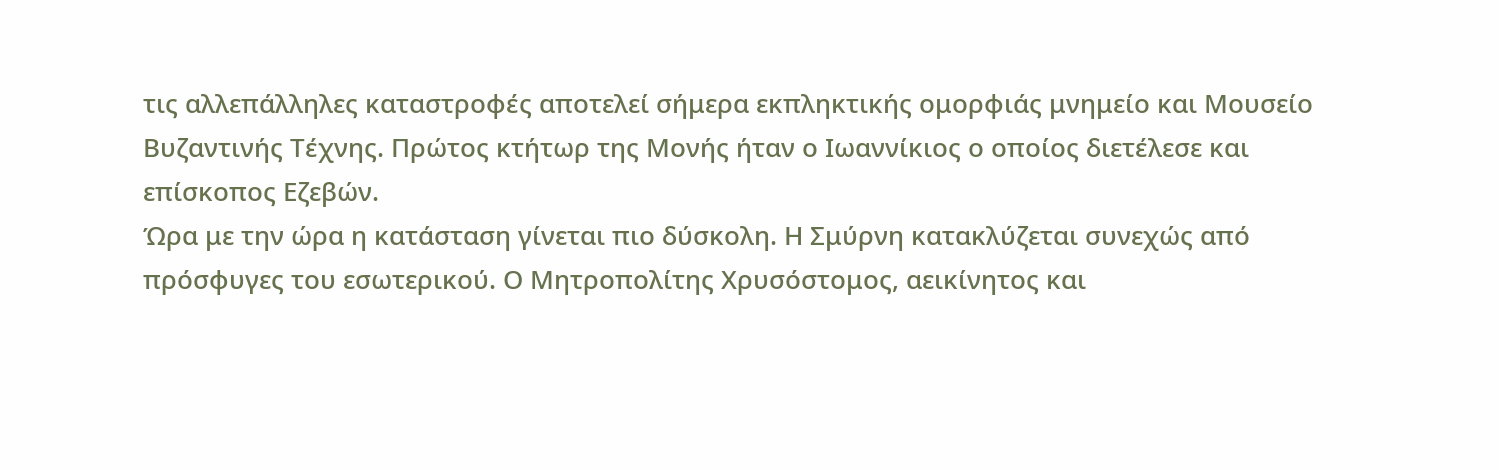τις αλλεπάλληλες καταστροφές αποτελεί σήμερα εκπληκτικής ομορφιάς μνημείο και Μουσείο Βυζαντινής Τέχνης. Πρώτος κτήτωρ της Μονής ήταν ο Ιωαννίκιος ο οποίος διετέλεσε και επίσκοπος Εζεβών.
Ώρα με την ώρα η κατάσταση γίνεται πιο δύσκολη. Η Σμύρνη κατακλύζεται συνεχώς από πρόσφυγες του εσωτερικού. Ο Μητροπολίτης Χρυσόστομος, αεικίνητος και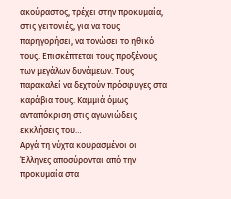ακούραστος, τρέχει στην προκυμαία, στις γειτονιές, για να τους παρηγορήσει, να τονώσει το ηθικό τους. Επισκέπτεται τους προξένους των μεγάλων δυνάμεων. Τους παρακαλεί να δεχτούν πρόσφυγες στα καράβια τους. Καμμιά όμως ανταπόκριση στις αγωνιώδεις εκκλήσεις του…
Αργά τη νύχτα κουρασμένοι οι Έλληνες αποσύρονται από την προκυμαία στα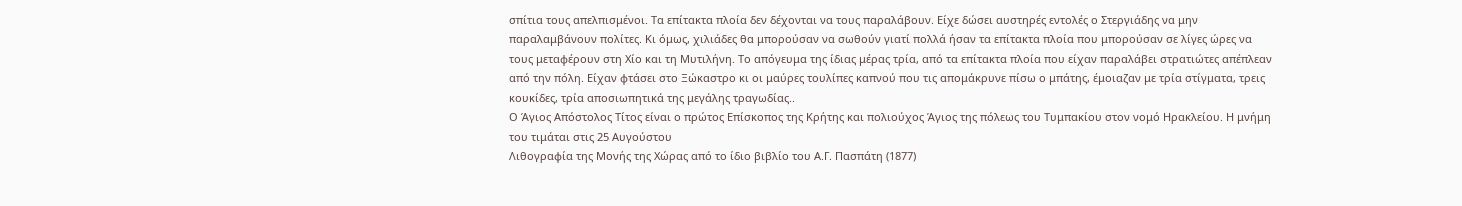σπίτια τους απελπισμένοι. Τα επίτακτα πλοία δεν δέχονται να τους παραλάβουν. Είχε δώσει αυστηρές εντολές ο Στεργιάδης να μην παραλαμβάνουν πολίτες. Κι όμως, χιλιάδες θα μπορούσαν να σωθούν γιατί πολλά ήσαν τα επίτακτα πλοία που μπορούσαν σε λίγες ώρες να τους μεταφέρουν στη Χίο και τη Μυτιλήνη. Το απόγευμα της ίδιας μέρας τρία, από τα επίτακτα πλοία που είχαν παραλάβει στρατιώτες απέπλεαν από την πόλη. Είχαν φτάσει στο Ξώκαστρο κι οι μαύρες τουλίπες καπνού που τις απομάκρυνε πίσω ο μπάτης, έμοιαζαν με τρία στίγματα, τρεις κουκίδες, τρία αποσιωπητικά της μεγάλης τραγωδίας..
Ο Άγιος Απόστολος Τίτος είναι ο πρώτος Επίσκοπος της Κρήτης και πολιούχος Άγιος της πόλεως του Τυμπακίου στον νομό Ηρακλείου. Η μνήμη του τιμάται στις 25 Αυγούστου
Λιθογραφία της Μονής της Χώρας από το ίδιο βιβλίο του Α.Γ. Πασπάτη (1877)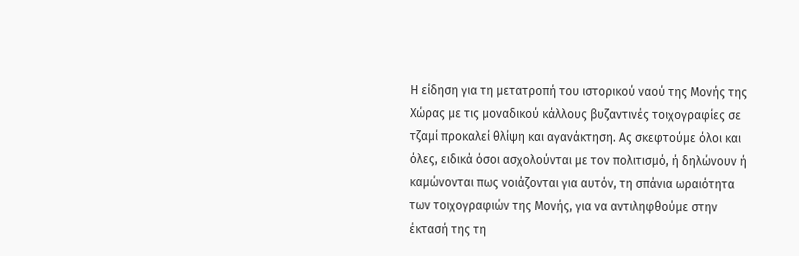Η είδηση για τη μετατροπή του ιστορικού ναού της Μονής της Χώρας με τις μοναδικού κάλλους βυζαντινές τοιχογραφίες σε τζαμί προκαλεί θλίψη και αγανάκτηση. Ας σκεφτούμε όλοι και όλες, ειδικά όσοι ασχολούνται με τον πολιτισμό, ή δηλώνουν ή καμώνονται πως νοιάζονται για αυτόν, τη σπάνια ωραιότητα των τοιχογραφιών της Μονής, για να αντιληφθούμε στην έκτασή της τη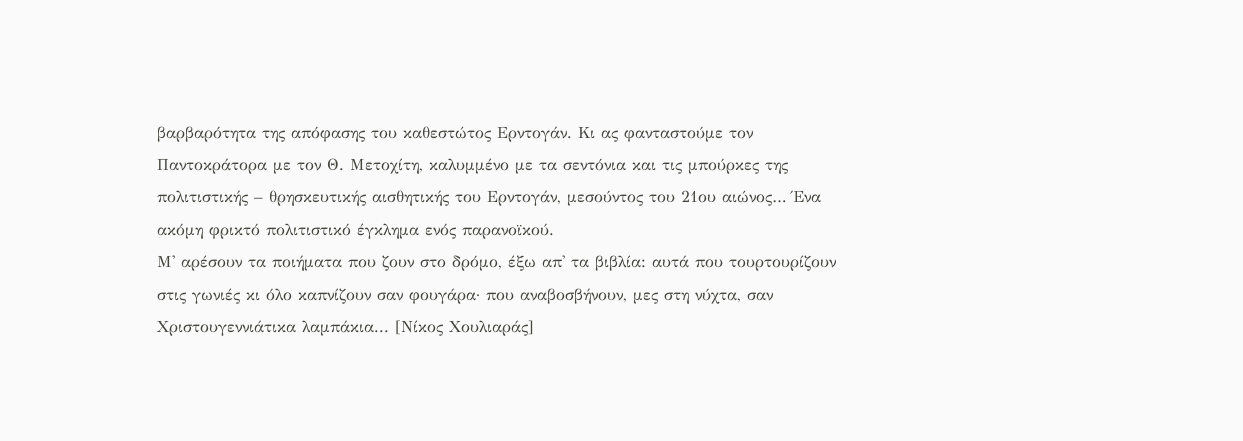βαρβαρότητα της απόφασης του καθεστώτος Ερντογάν. Κι ας φανταστούμε τον Παντοκράτορα με τον Θ. Μετοχίτη, καλυμμένο με τα σεντόνια και τις μπούρκες της πολιτιστικής – θρησκευτικής αισθητικής του Ερντογάν, μεσούντος του 21ου αιώνος… Ένα ακόμη φρικτό πολιτιστικό έγκλημα ενός παρανοϊκού.
Μ' αρέσουν τα ποιήματα που ζουν στο δρόμο, έξω απ' τα βιβλία: αυτά που τουρτουρίζουν στις γωνιές κι όλο καπνίζουν σαν φουγάρα· που αναβοσβήνουν, μες στη νύχτα, σαν Χριστουγεννιάτικα λαμπάκια... [Νίκος Χουλιαράς]